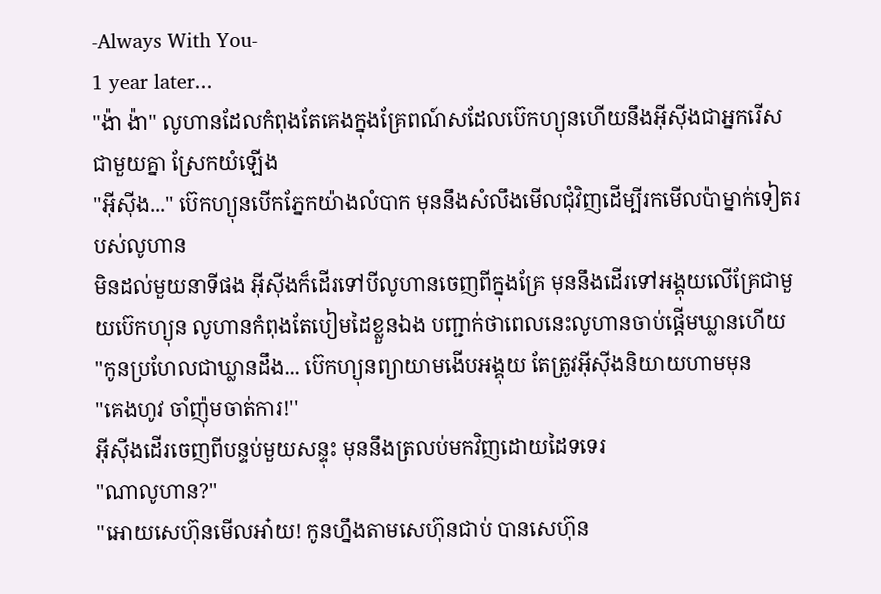-Always With You-
1 year later...
''ង៉ា ង៉ា'' លូហានដែលកំពុងតែគេងក្នុងគ្រែពណ៍សដែលប៊េកហ្យុនហេីយនឹងអុីសុីងជាអ្នករេីសជាមួយគ្នា ស្រែកយំឡេីង
''អុីសុីង...'' ប៊េកហ្យុនបេីកភ្នែកយ៉ាងលំបាក មុននឹងសំលឹងមេីលជុំវិញដេីម្បីរកមេីលប៉ាម្នាក់ទៀតរបស់លូហាន
មិនដល់មួយនាទីផង អុីសុីងក៏ដេីរទៅបីលូហានចេញពីក្នុងគ្រែ មុននឹងដេីរទៅអង្គុយលេីគ្រែជាមួយប៊េកហ្យុន លូហានកំពុងតែបៀមដៃខ្លួនឯង បញ្ជាក់ថាពេលនេះលូហានចាប់ផ្តេីមឃ្លានហេីយ
''កូនប្រហែលជាឃ្លានដឹង... ប៊េកហ្យុនព្យាយាមងេីបអង្គុយ តែត្រូវអុីសុីងនិយាយហាមមុន
''គេងហូវ ចាំញ៉ុមចាត់ការ!''
អុីសុីងដេីរចេញពីបន្ទប់មួយសន្ទុះ មុននឹងត្រលប់មកវិញដេាយដៃទទេរ
''ណាលូហាន?''
''អេាយសេហ៊ុនមេីលអា៎យ! កូនហ្នឹងតាមសេហ៊ុនជាប់ បានសេហ៊ុន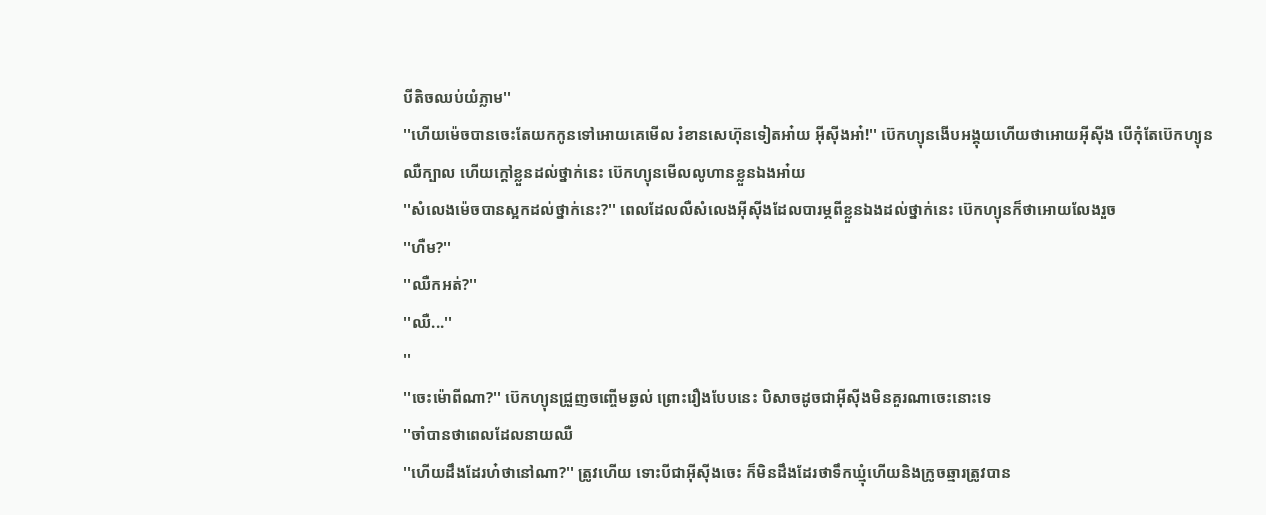បីតិចឈប់យំភ្លាម''
''ហេីយម៉េចបានចេះតែយកកូនទៅអេាយគេមេីល រំខានសេហ៊ុនទៀតអា៎យ អុីសុីងអា៎!'' ប៊េកហ្យុនងេីបអង្គុយហេីយថាអេាយអុីសុីង បេីកុំតែប៊េកហ្យុនឈឺក្បាល ហេីយក្តៅខ្លួនដល់ថ្នាក់នេះ ប៊េកហ្យុនមេីលលូហានខ្លួនឯងអា៎យ
''សំលេងម៉េចបានស្អកដល់ថ្នាក់នេះ?'' ពេលដែលលឺសំលេងអុីសុីងដែលបារម្ភពីខ្លួនឯងដល់ថ្នាក់នេះ ប៊េកហ្យុនក៏ថាអេាយលែងរួច
''ហឺម?''
''ឈឺកអត់?''
''ឈឺ...''
''
''ចេះម៉េាពីណា?'' ប៊េកហ្យុនជ្រួញចញ្ចេីមឆ្ងល់ ព្រេាះរឿងបែបនេះ បិសាចដូចជាអុីសុីងមិនគួរណាចេះនេាះទេ
''ចាំបានថាពេលដែលនាយឈឺ
''ហេីយដឹងដែរហ៎ថានៅណា?'' ត្រូវហេីយ ទេាះបីជាអុីសុីងចេះ ក៏មិនដឹងដែរថាទឹកឃ្មុំហេីយនិងក្រូចឆ្មារត្រូវបាន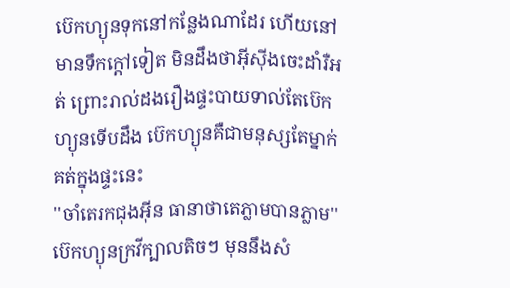ប៊េកហ្យុនទុកនៅកន្លែងណាដែរ ហេីយនៅមានទឹកក្តៅទៀត មិនដឹងថាអុីសុីងចេះដាំរឺអត់ ព្រេាះរាល់ដងរឿងផ្ទះបាយទាល់តែប៊េកហ្យុនទេីបដឹង ប៊េកហ្យុនគឺជាមនុស្សតែម្នាក់គត់ក្នុងផ្ទះនេះ
''ចាំតេរកជុងអុីន ធានាថាតេភ្លាមបានភ្លាម''
ប៊េកហ្យុនក្រវីក្បាលតិចៗ មុននឹងសំ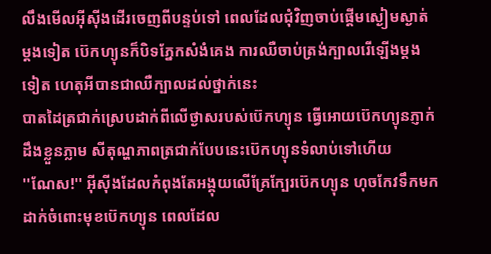លឹងមេីលអុីសុីងដេីរចេញពីបន្ទប់ទៅ ពេលដែលជុំវិញចាប់ផ្តេីមស្ងៀមស្ងាត់ម្តងទៀត ប៊េកហ្យុនក៏បិទភ្នែកសំងំគេង ការឈឺចាប់ត្រង់ក្បាលរេីឡេីងម្តងទៀត ហេតុអីបានជាឈឺក្បាលដល់ថ្នាក់នេះ
បាតដៃត្រជាក់ស្រេបដាក់ពីលេីថ្ងាសរបស់ប៊េកហ្យុន ធ្វេីអេាយប៊េកហ្យុនភ្ញាក់ដឹងខ្លួនភ្លាម សីតុណ្ហភាពត្រជាក់បែបនេះប៊េកហ្យុនទំលាប់ទៅហេីយ
''ណែស!'' អុីសុីងដែលកំពុងតែអង្គុយលេីគ្រែក្បែរប៊េកហ្យុន ហុចកែវទឹកមកដាក់ចំពេាះមុខប៊េកហ្យុន ពេលដែល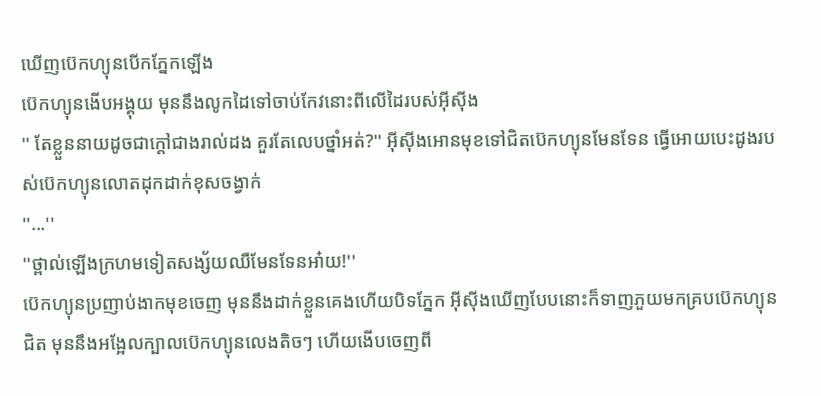ឃេីញប៊េកហ្យុនបេីកភ្នែកឡេីង
ប៊េកហ្យុនងេីបអង្គុយ មុននឹងលូកដៃទៅចាប់កែវនេាះពីលេីដៃរបស់អុីសុីង
'' តែខ្លួននាយដូចជាក្តៅជាងរាល់ដង គួរតែលេបថ្នាំអត់?'' អុីសុីងអេានមុខទៅជិតប៊េកហ្យុនមែនទែន ធ្វេីអេាយបេះដូងរបស់ប៊េកហ្យុនលេាតដុកដាក់ខុសចង្វាក់
''...''
''ថ្ពាល់ឡេីងក្រហមទៀតសង្ស័យឈឺមែនទែនអា៎យ!''
ប៊េកហ្យុនប្រញាប់ងាកមុខចេញ មុននឹងដាក់ខ្លួនគេងហេីយបិទភ្នែក អុីសុីងឃេីញបែបនេាះក៏ទាញភួយមកគ្របប៊េកហ្យុនជិត មុននឹងអង្អែលក្បាលប៊េកហ្យុនលេងតិចៗ ហេីយងេីបចេញពី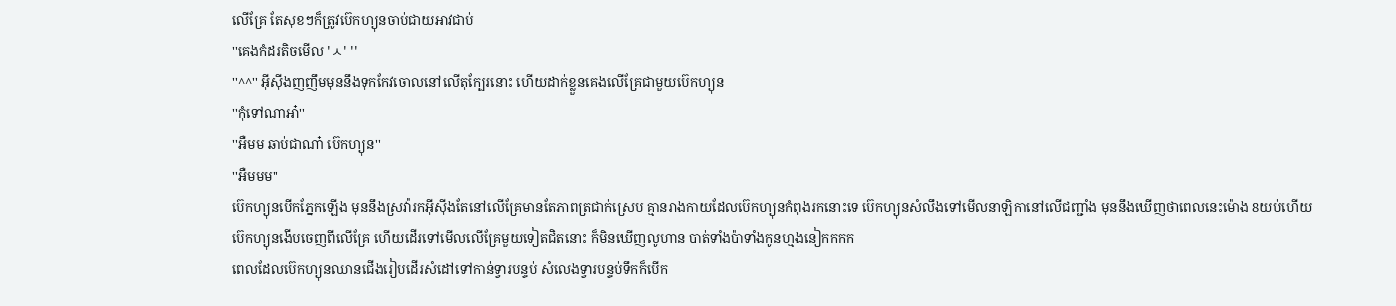លេីគ្រែ តែសុខៗក៏ត្រូវប៊េកហ្យុនចាប់ជាយអាវជាប់
''គេងកំដរតិចមេីល 'ㅅ' ''
''^^'' អុីសុីងញញឹមមុននឹងទុកកែវចេាលនៅលេីតុក្បែរនេាះ ហេីយដាក់ខ្លួនគេងលេីគ្រែជាមួយប៊េកហ្យុន
''កុំទៅណាអា៎''
''អឺមម ឆាប់ជាណា៎ ប៊េកហ្យុន''
''អឺមមម''
ប៊េកហ្យុនបេីកភ្នែកឡេីង មុននឹងស្រវ៉ារកអុីសុីងតែនៅលេីគ្រែមានតែភាពត្រជាក់ស្រេប គ្មានរាងកាយដែលប៊េកហ្យុនកំពុងរកនេាះទេ ប៊េកហ្យុនសំលឹងទៅមេីលនាឡិកានៅលេីជញ្ជាំង មុននឹងឃេីញថាពេលនេះម៉េាង 8យប់ហេីយ
ប៊េកហ្យុនងេីបចេញពីលេីគ្រែ ហេីយដេីរទៅមេីលលេីគ្រែមួយទៀតជិតនេាះ ក៏មិនឃេីញលូហាន បាត់ទាំងប៉ាទាំងកូនហ្មងនៀកកកក
ពេលដែលប៊េកហ្យុនឈានជេីងរៀបដេីរសំដៅទៅកាន់ទ្វារបន្ទប់ សំលេងទ្វារបន្ទប់ទឹកក៏បេីក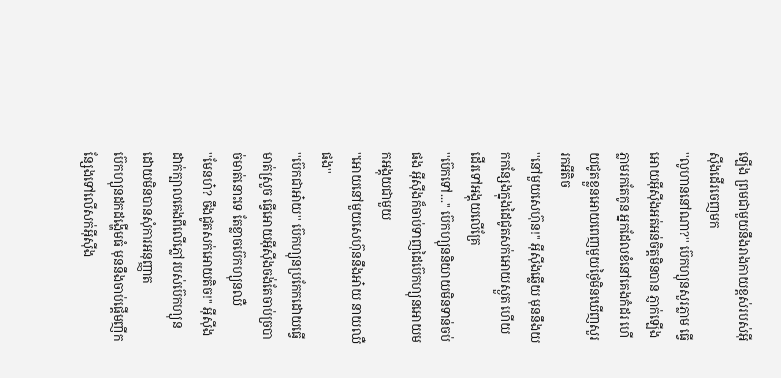ឡេីង ព្រមជាមួយនឹងរាងកាយខ្ពស់របស់អុីសុីងដេីរចេញមក
''លូហាននៅណា?'' ប៊េកហ្យុនសួរភ្លាម ធ្វេីអេាយអុីសុីងអត់អន់ចិត្តមិនបាន ភ្ញាក់ឡេីងភ្លាមរកតែកូន អ្នកដែលខំនៅគេងកំដរ ហេីយជូតខ្លួនអេាយពេញមួយថ្ងៃមិនឃេីញសួររកអីតិច
''នៅមួយសេហ៊ុន!'' អុីសុីងឆ្លេីយ មុននឹងយកកន្សែងក្នុងដៃជូតសក់អេាយស្ងួត ហេីយដេីរទៅអង្គុយលេីគ្រែ
''ប៊េកទៅ...'' ប៊េកហ្យុននិយាយមិនទាន់ចប់ផង អុីសុីងក៏ចាប់ទាញដៃប៊េកហ្យុនអេាយមកអង្គុយជាមួយ
''អេាយនៅមួយសេហ៊ុននឹងអា៎យ នាយឈឺផង''
''ប៊េកជាអា៎យ'' ប៊េកហ្យុនប្រកែកដេាយធ្វេីមាត់ស្រួច ធ្វេីអេាយអុីសុីងចង់តែចាប់ច្របាច់មាត់នេាះទេ តែខ្លាចប៊េកហ្យុនឈឺ
''មែនហ៎? ចឹងជូតសក់អេាយតិច!'' អុីសុីងដាក់ក្បាលគេងពីលេីភ្លៅរបស់ប៊េកហ្យុនដេាយមិនបានសុំការអនុញ្ញាត
ប៊េកហ្យុនដកដង្ហេីមធំ មុននឹងចាប់ផ្តេីមញីកន្សែងទៅលេីសក់អុីសុីង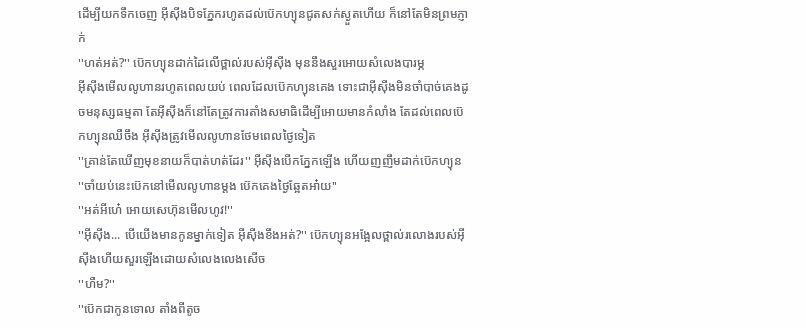ដេីម្បីយកទឹកចេញ អុីសុីងបិទភ្នែករហូតដល់ប៊េកហ្យុនជូតសក់ស្ងួតហេីយ ក៏នៅតែមិនព្រមភ្ញាក់
''ហត់អត់?'' ប៊េកហ្យុនដាក់ដៃលេីថ្ពាល់របស់អុីសុីង មុននឹងសួរអេាយសំលេងបារម្ភ
អុីសុីងមេីលលូហានរហូតពេលយប់ ពេលដែលប៊េកហ្យុនគេង ទេាះជាអុីសុីងមិនចាំបាច់គេងដូចមនុស្សធម្មតា តែអុីសុីងក៏នៅតែត្រូវការតាំងសមាធិដេីម្បីអេាយមានកំលាំង តែដល់ពេលប៊េកហ្យុនឈឺចឹង អុីសុីងត្រូវមេីលលូហានថែមពេលថ្ងៃទៀត
''គ្រាន់តែឃេីញមុខនាយក៏បាត់ហត់ដែរ'' អុីសុីងបេីកភ្នែកឡេីង ហេីយញញឹមដាក់ប៊េកហ្យុន
''ចាំយប់នេះប៊េកនៅមេីលលូហានម្តង ប៊េកគេងថ្ងៃឆ្អែតអា៎យ''
''អត់អីហេ៎ អេាយសេហ៊ុនមេីលហូវ!''
''អុីសុីង... បេីយេីងមានកូនម្នាក់ទៀត អុីសុីងខឹងអត់?'' ប៊េកហ្យុនអង្អែលថ្ពាល់រលេាងរបស់អុីសុីងហេីយសួរឡេីងដេាយសំលេងលេងសេីច
''ហឺម?''
''ប៊េកជាកូនទេាល តាំងពីតូច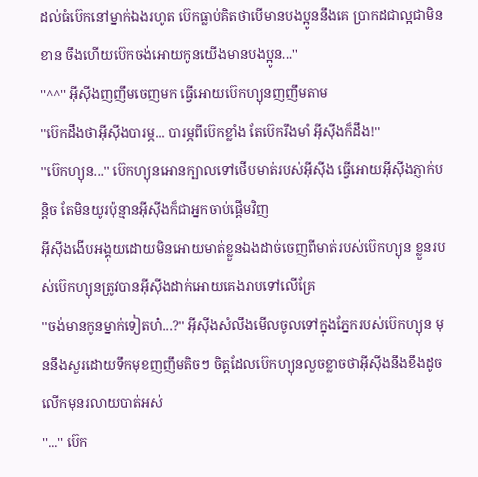ដល់ធំប៊េកនៅម្នាក់ឯងរហូត ប៊េកធ្លាប់គិតថាបេីមានបងប្អូននឹងគេ ប្រាកដជាល្អជាមិនខាន ចឹងហេីយប៊េកចង់អេាយកូនយេីងមានបងប្អូន...''
''^^'' អុីសុីងញញឹមចេញមក ធ្វេីអេាយប៊េកហ្យុនញញឹមតាម
''ប៊េកដឹងថាអុីសុីងបារម្ភ... បារម្ភពីប៊េកខ្លាំង តែប៊េករឹងមាំ អុីសុីងក៏ដឹង!''
''ប៊េកហ្យុន...'' ប៊េកហ្យុនអេានក្បាលទៅថេីបមាត់របស់អុីសុីង ធ្វេីអេាយអុីសុីងភ្ញាក់បន្តិច តែមិនយូរប៉ុន្មានអុីសុីងក៏ជាអ្នកចាប់ផ្តេីមវិញ
អុីសុីងងេីបអង្គុយដេាយមិនអេាយមាត់ខ្លួនឯងដាច់ចេញពីមាត់របស់ប៊េកហ្យុន ខ្លួនរបស់ប៊េកហ្យុនត្រូវបានអុីសុីងដាក់អេាយគេងរាបទៅលេីគ្រែ
''ចង់មានកូនម្នាក់ទៀតហ៎...?'' អុីសុីងសំលឹងមេីលចូលទៅក្នុងភ្នែករបស់ប៊េកហ្យុន មុននឹងសួរដេាយទឹកមុខញញឹមតិចៗ ចិត្តដែលប៊េកហ្យុនលួចខ្លាចថាអុីសុីងនឹងខឹងដូចលេីកមុនរលាយបាត់អស់
''...'' ប៊េក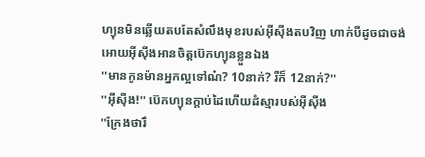ហ្យុនមិនឆ្លេីយតបតែសំលឹងមុខរបស់អុីសុីងតបវិញ ហាក់បីដូចជាចង់អេាយអុីសុីងអានចិត្តប៊េកហ្យុនខ្លួនឯង
''មានកូនម៉ានអ្នកល្អទៅណ៎? 10នាក់? រឺក៏ 12នាក់?''
''អុីសុីង!'' ប៊េកហ្យុនក្តាប់ដៃហេីយដំស្មារបស់អុីសុីង
''ក្រែងថារឹ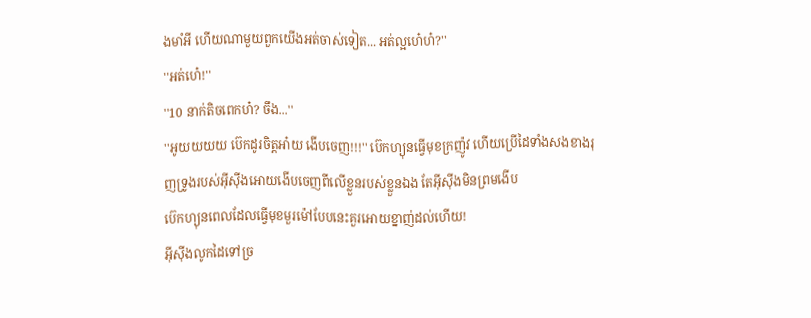ងមាំអី ហេីយណាមួយពួកយេីងអត់ចាស់ទៀត... អត់ល្អហេ៎ហ៎?''
''អត់ហេ៎!''
''10 នាក់តិចពេកហ៎? ចឹង...''
''អូយយយយ ប៊េកដូរចិត្តអា៎យ ងេីបចេញ!!!'' ប៊េកហ្យុនធ្វេីមុខក្រញ៉ូវ ហេីយប្រេីដៃទាំងសងខាងរុញទ្រូងរបស់អុីសុីងអេាយងេីបចេញពីលេីខ្លួនរបស់ខ្លួនឯង តែអុីសុីងមិនព្រមងេីប
ប៊េកហ្យុនពេលដែលធ្វេីមុខមួរម៉ៅបែបនេះគួរអេាយខ្នាញ់ដល់ហេីយ!
អុីសុីងលូកដៃទៅច្រ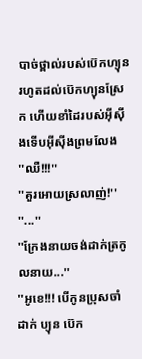បាច់ថ្ពាល់របស់ប៊េកហ្យុន រហូតដល់ប៊េកហ្យុនស្រែក ហេីយខាំដៃរបស់អុីសុីងទេីបអុីសុីងព្រមលែង
''ឈឺ!!!''
''គួរអេាយស្រលាញ់!''
''...''
''ក្រែងនាយចង់ដាក់ត្រកូលនាយ...''
''អូខេ!!! បេីកូនប្រុសចាំដាក់ ប្យុន ប៊េក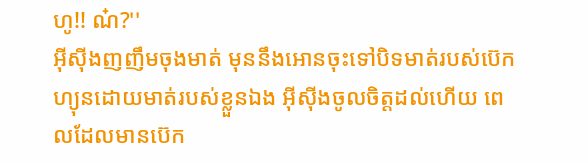ហូ!! ណ៎?''
អុីសុីងញញឹមចុងមាត់ មុននឹងអេានចុះទៅបិទមាត់របស់ប៊េកហ្យុនដេាយមាត់របស់ខ្លួនឯង អុីសុីងចូលចិត្តដល់ហេីយ ពេលដែលមានប៊េក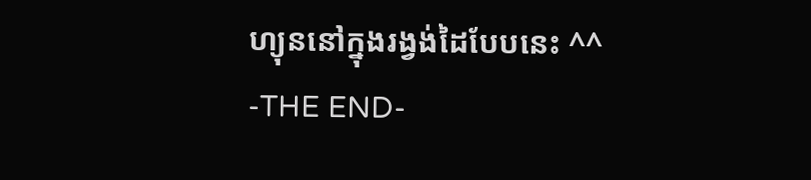ហ្យុននៅក្នុងរង្វង់ដៃបែបនេះ ^^
-THE END-